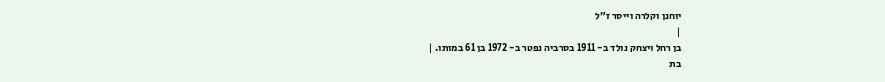יוחנן וקלרה וייסר ז״ל
|
בן רחל ויצחק נולד ב- 1911 בסרביה נפטר ב- 1972 בן 61 במותו. |
בת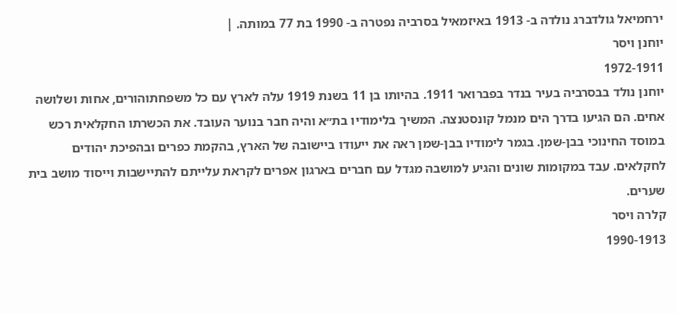ירחמיאל גולדברג נולדה ב- 1913 באיזמאיל בסרביה נפטרה ב- 1990 בת 77 במותה. |
יוחנן ויסר
1972-1911
יוחנן נולד בבסרביה בעיר בנדר בפברואר 1911. בהיותו בן 11 בשנת 1919 עלה לארץ עם כל משפחתוהורים, אחות ושלושה אחים. הם הגיעו בדרך הים מנמל קונסטנצה. המשיך בלימודיו בת״א והיה חבר בנוער העובד. את הכשרתו החקלאית רכש במוסד החינוכי בבן-שמן. בגמר לימודיו בבן-שמן ראה את ייעודו ביישובה של הארץ, בהקמת כפרים ובהפיכת יהודים לחקלאים. עבד במקומות שונים והגיע למושבה מגדל עם חברים בארגון אפרים לקראת עלייתם להתיישבות וייסוד מושב בית שערים.
קלרה ויסר
1990-1913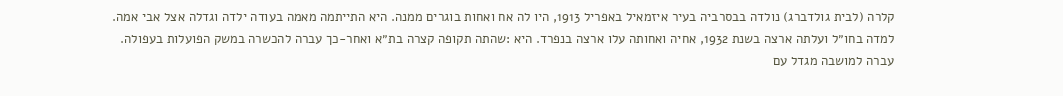קלרה (לבית גולדברג) נולדה בבסרביה בעיר איזמאיל באפריל 1913, היו לה אח ואחות בוגרים ממנה. היא התייתמה מאמה בעודה ילדה וגדלה אצל אבי אמה. למדה בחו״ל ועלתה ארצה בשנת 1932, אחיה ואחותה עלו ארצה בנפרד. היא :שהתה תקופה קצרה בת״א ואחר-כך עברה להכשרה במשק הפועלות בעפולה.
עברה למושבה מגדל עם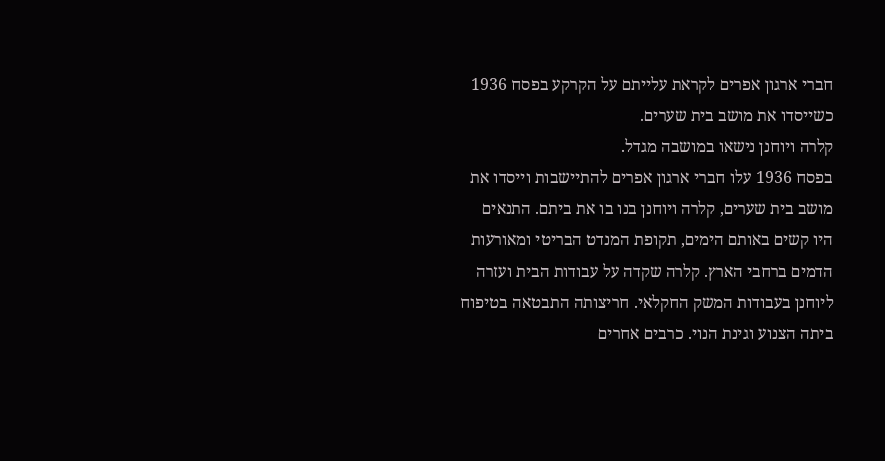חברי ארגון אפרים לקראת עלייתם על הקרקע בפסח 1936 כשייסדו את מושב בית שערים.
קלרה ויוחנן נישאו במושבה מגדל.
בפסח 1936 עלו חברי ארגון אפרים להתיישבות וייסדו את מושב בית שערים, קלרה ויוחנן בנו בו את ביתם. התנאים היו קשים באותם הימים, תקופת המנדט הבריטי ומאורעות הדמים ברחבי הארץ. קלרה שקדה על עבודות הבית ועזרה ליוחנן בעבודות המשק החקלאי. חריצותה התבטאה בטיפוח ביתה הצנוע וגינת הנוי. כרבים אחרים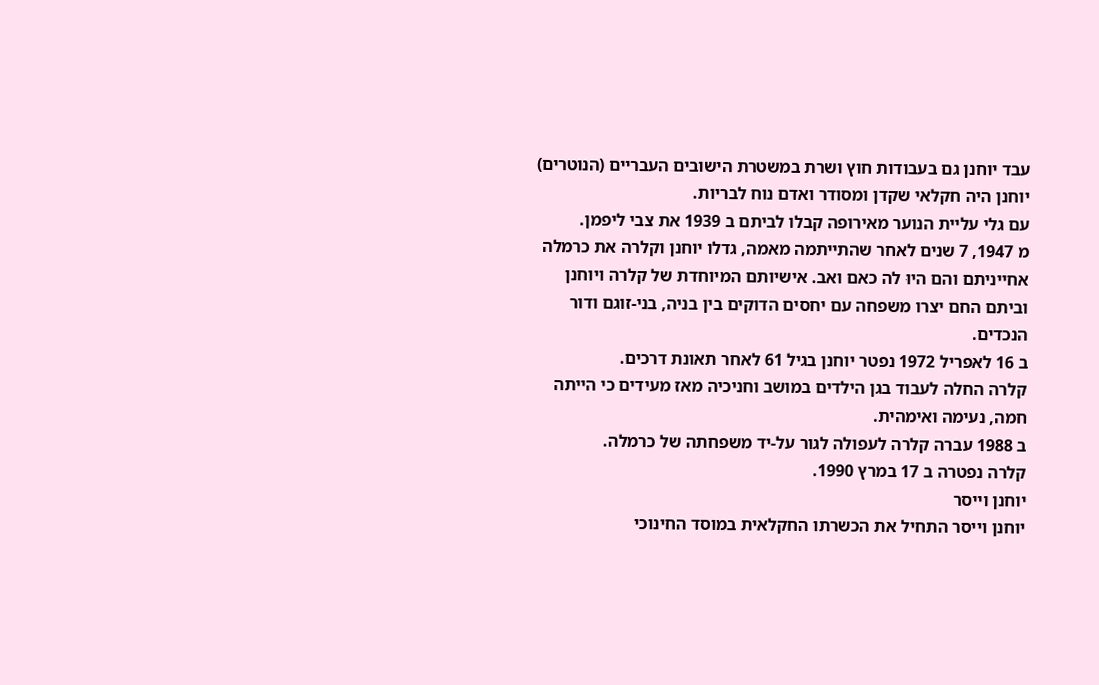עבד יוחנן גם בעבודות חוץ ושרת במשטרת הישובים העבריים (הנוטרים) יוחנן היה חקלאי שקדן ומסודר ואדם נוח לבריות.
עם גלי עליית הנוער מאירופה קבלו לביתם ב 1939 את צבי ליפמן.
מ 1947, 7 שנים לאחר שהתייתמה מאמה, גדלו יוחנן וקלרה את כרמלה אחייניתם והם היוּ לה כאם ואב. אישיותם המיוחדת של קלרה ויוחנן וביתם החם יצרו משפחה עם יחסים הדוקים בין בניה, בני-זוגם ודור הנכדים.
ב 16 לאפריל 1972 נפטר יוחנן בגיל 61 לאחר תאונת דרכים.
קלרה החלה לעבוד בגן הילדים במושב וחניכיה מאז מעידים כי הייתה חמה, נעימה ואימהית.
ב 1988 עברה קלרה לעפולה לגור על-יד משפחתה של כרמלה.
קלרה נפטרה ב 17 במרץ 1990.
יוחנן וייסר
יוחנן וייסר התחיל את הכשרתו החקלאית במוסד החינוכי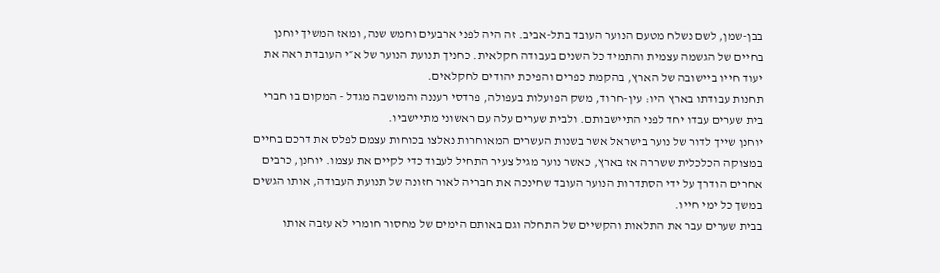בבן-שמן, לשם נשלח מטעם הנוער העובד בתל-אביב. זה היה לפני ארבעים וחמש שנה, ומאז המשיך יוחנן בחיים של הגשמה עצמית והתמיד כל השנים בעבודה חקלאית. כחניך תנועת הנוער של א״י העובדת ראה את יעוד חייו ביישובה של הארץ, בהקמת כפרים והפיכת יהודים לחקלאים.
תחנות עבודתו בארץ היו: עין-חרוד, משק הפועלות בעפולה, פרדסי רעננה והמושבה מגדל - המקום בו חברי בית שערים עבדו יחד לפני התיישבותם. ולבית שערים עלה עם ראשוני מתיישביו.
יוחנן שייך לדור של נוער בישראל אשר בשנות העשרים המאוחרות נאלצו בכוחות עצמם לפלס את דרכם בחיים במצוקה הכלכלית ששררה אז בארץ, כאשר נוער מגיל צעיר התחיל לעבוד כדי לקיים את עצמו. יוחנן, כרבים אחרים הודרך על ידי הסתדרות הנוער העובד שחינכה את חבריה לאור חזונה של תנועת העבודה, אותו הגשים במשך כל ימי חייו.
בבית שערים עבר את התלאות והקשיים של התחלה וגם באותם הימים של מחסור חומרי לא עזבה אותו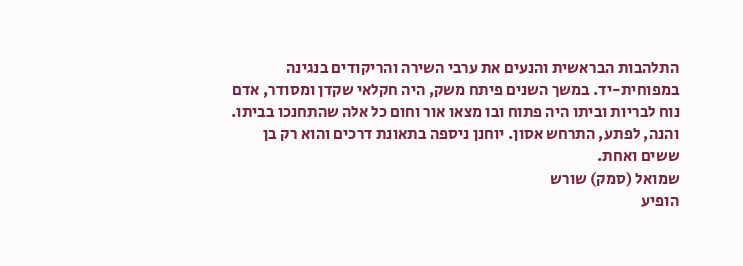התלהבות הבראשית והנעים את ערבי השירה והריקודים בנגינה במפוחית-יד. במשך השנים פיתח משק, היה חקלאי שקדן ומסודר, אדם נוח לבריות וביתו היה פתוח ובו מצאו אור וחום כל אלה שהתחנכו בביתו.
והנה, לפתע, התרחש אסון. יוחנן ניספה בתאונת דרכים והוא רק בן ששים ואחת.
שמואל (סמק) שורש
הופיע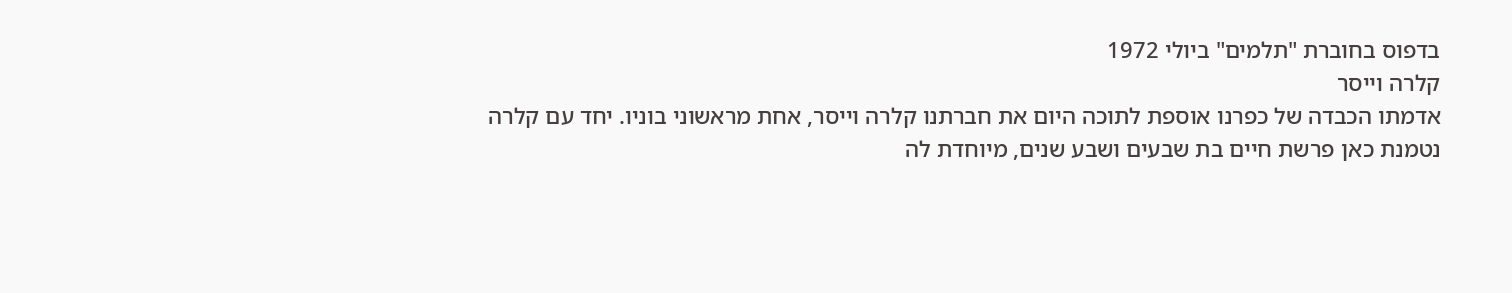בדפוס בחוברת "תלמים" ביולי 1972
קלרה וייסר
אדמתו הכבדה של כפרנו אוספת לתוכה היום את חברתנו קלרה וייסר, אחת מראשוני בוניו. יחד עם קלרה נטמנת כאן פרשת חיים בת שבעים ושבע שנים, מיוחדת לה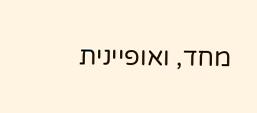מחד, ואופיינית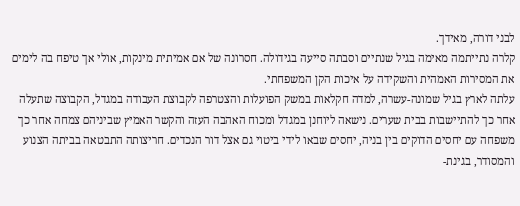לבני דורה, מאידך.
קלרה נתייתמה מאימה בגיל שנתיים וסבתה סייעה בגידולה. חסרונה של אם אמיתית מינקות, אולי אך טיפח בה לימים את המסירות האמהית והשקידה על איכות הקן המשפחתי.
עלתה לארץ בגיל שמונה-עשרה, למדה חקלאות במשק הפועלות והצטרפה לקבוצת העבודה במגדל, הקבוצה שתעלה אחר כך להתיישבות בבית שערים. נישאה ליוחנן במגדל ומכוח האהבה העזה והקשר האמיץ שביניהם צמחה אחר כך משפחה עם יחסים הדוקים בין בניה, יחסים שבאו לידי ביטוי גם אצל דור הנכדים. חריצותה התבטאה בביתה הצנוע והמסודר, בגינת-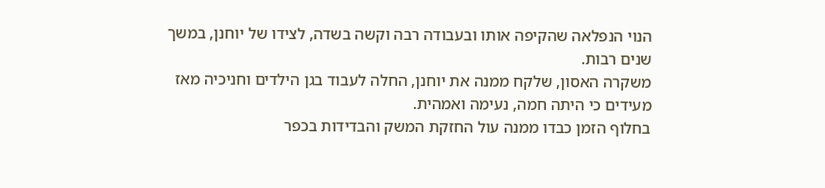הנוי הנפלאה שהקיפה אותו ובעבודה רבה וקשה בשדה, לצידו של יוחנן, במשך שנים רבות.
משקרה האסון, שלקח ממנה את יוחנן, החלה לעבוד בגן הילדים וחניכיה מאז מעידים כי היתה חמה, נעימה ואמהית.
בחלוף הזמן כבדו ממנה עול החזקת המשק והבדידות בכפר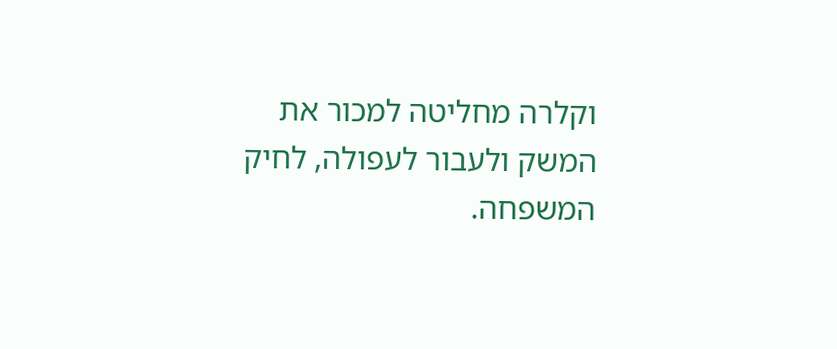וקלרה מחליטה למכור את המשק ולעבור לעפולה, לחיק המשפחה.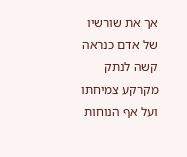אך את שורשיו של אדם כנראה קשה לנתק מקרקע צמיחתו ועל אף הנוחות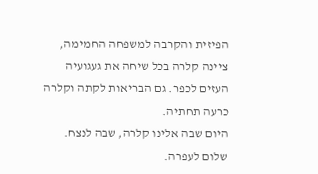הפיזית והקרבה למשפחה החמימה, ציינה קלרה בכל שיחה את געגועיה העזים לכפר. גם הבריאות לקתה וקלרה כרעה תחתיה.
היום שבה אלינו קלרה, שבה לנצח. שלום לעפרה.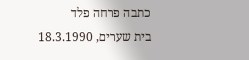כתבה פרחה פלד
בית שערים, 18.3.1990